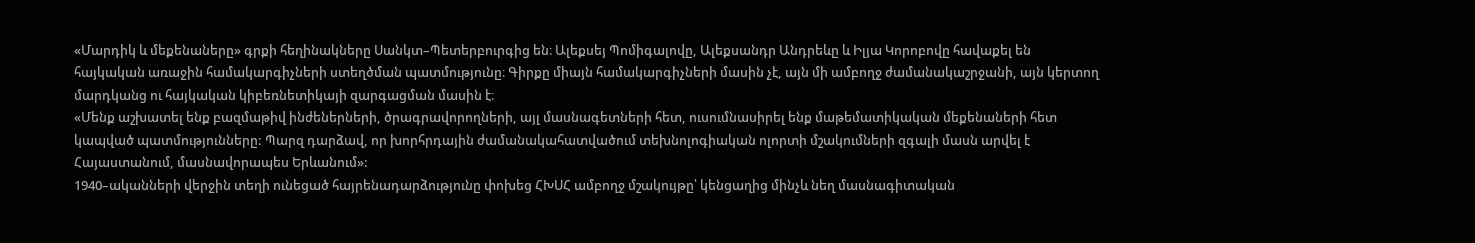«Մարդիկ և մեքենաները» գրքի հեղինակները Սանկտ–Պետերբուրգից են։ Ալեքսեյ Պոմիգալովը, Ալեքսանդր Անդրեևը և Իլյա Կորոբովը հավաքել են հայկական առաջին համակարգիչների ստեղծման պատմությունը։ Գիրքը միայն համակարգիչների մասին չէ, այն մի ամբողջ ժամանակաշրջանի, այն կերտող մարդկանց ու հայկական կիբեռնետիկայի զարգացման մասին է։
«Մենք աշխատել ենք բազմաթիվ ինժեներների, ծրագրավորողների, այլ մասնագետների հետ, ուսումնասիրել ենք մաթեմատիկական մեքենաների հետ կապված պատմությունները: Պարզ դարձավ, որ խորհրդային ժամանակահատվածում տեխնոլոգիական ոլորտի մշակումների զգալի մասն արվել է Հայաստանում, մասնավորապես Երևանում»:
1940–ականների վերջին տեղի ունեցած հայրենադարձությունը փոխեց ՀԽՍՀ ամբողջ մշակույթը՝ կենցաղից մինչև նեղ մասնագիտական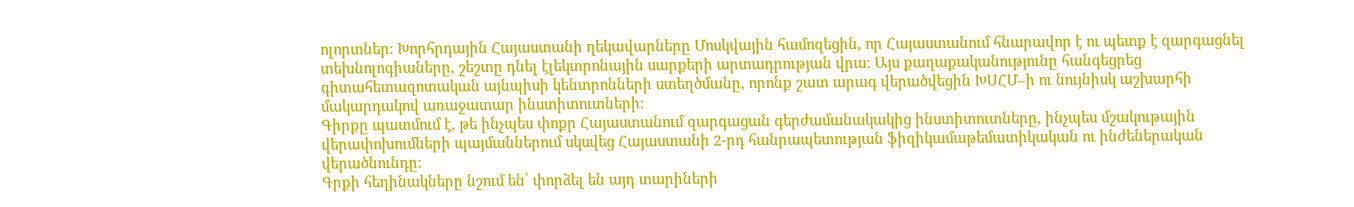ոլորտներ։ Խորհրդային Հայաստանի ղեկավարները Մոսկվային համոզեցին, որ Հայաստանում հնարավոր է ու պետք է զարգացնել տեխնոլոգիաները, շեշտը դնել էլեկտրոնային սարքերի արտադրության վրա։ Այս քաղաքականությունը հանգեցրեց գիտահետազոտական այնպիսի կենտրոնների ստեղծմանը, որոնք շատ արագ վերածվեցին ԽՍՀՄ–ի ու նույնիսկ աշխարհի մակարդակով առաջատար ինստիտուտների։
Գիրքը պատմում է, թե ինչպես փոքր Հայաստանում զարգացան գերժամանակակից ինստիտուտները, ինչպես մշակութային վերափոխումների պայմաններում սկսվեց Հայաստանի 2-րդ հանրապետության ֆիզիկամաթեմատիկական ու ինժեներական վերածնունդը։
Գրքի հեղինակները նշում են՝ փորձել են այդ տարիների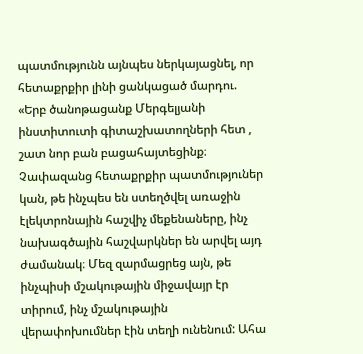պատմությունն այնպես ներկայացնել, որ հետաքրքիր լինի ցանկացած մարդու.
«Երբ ծանոթացանք Մերգելյանի ինստիտուտի գիտաշխատողների հետ , շատ նոր բան բացահայտեցինք։ Չափազանց հետաքրքիր պատմություներ կան, թե ինչպես են ստեղծվել առաջին էլեկտրոնային հաշվիչ մեքենաները, ինչ նախագծային հաշվարկներ են արվել այդ ժամանակ։ Մեզ զարմացրեց այն, թե ինչպիսի մշակութային միջավայր էր տիրում, ինչ մշակութային վերափոխումներ էին տեղի ունենում: Ահա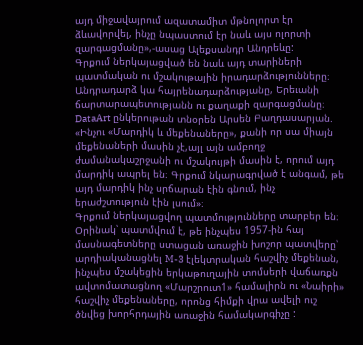այդ միջավայրում ազատամիտ մթնոլորտ էր ձևավորվել, ինչը նպաստում էր նաև այս ոլորտի զարգացմանը»,-ասաց Ալեքսանդր Անդրեևը:
Գրքում ներկայացված են նաև այդ տարիների պատմական ու մշակութային իրադարձությունները։ Անդրադարձ կա հայրենադարձությանը, Երեւանի ճարտարապետությանն ու քաղաքի զարգացմանը։ DataArt ընկերութան տնօրեն Արսեն Բաղդասարյան.
«Ինչու «Մարդիկ և մեքենաները», քանի որ սա միայն մեքենաների մասին չէ,այլ այն ամբողջ ժամանակաշրջանի ու մշակույթի մասին է, որում այդ մարդիկ ապրել են։ Գրքում նկարագրված է անգամ, թե այդ մարդիկ ինչ սրճարան էին գնում, ինչ երաժշտություն էին լսում»։
Գրքում ներկայացվող պատմությունները տարբեր են։ Օրինակ՝ պատմվում է, թե ինչպես 1957-ին հայ մասնագետները ստացան առաջին խոշոր պատվերը՝ արդիականացնել M-3 էլեկտրական հաշվիչ մեքենան, ինչպես մշակեցին երկաթուղային տոմսերի վաճառքն ավտոմատացնող «Մարշրուտ1» համալիրն ու «Նաիրի» հաշվիչ մեքենաները, որոնց հիմքի վրա ավելի ուշ ծնվեց խորհրդային առաջին համակարգիչը :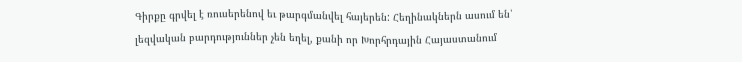Գիրքը գրվել է ռուսերենով եւ թարգմանվել հայերեն: Հեղինակներն ասում են՝ լեզվական բարդություններ չեն եղել, քանի որ Խորհրդային Հայաստանում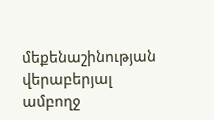մեքենաշինության վերաբերյալ ամբողջ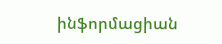ինֆորմացիան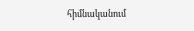հիմնականում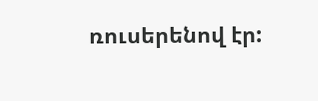ռուսերենով էր: